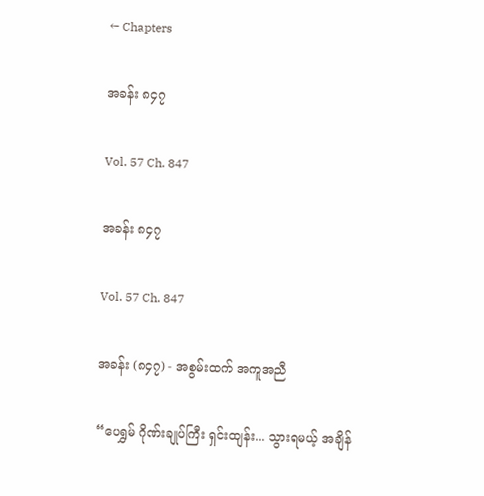← Chapters

အခန်း ၈၄၇

Vol. 57 Ch. 847

အခန်း ၈၄၇

Vol. 57 Ch. 847

အခန်း (၈၄၇) - အစွမ်းထက် အကူအညီ

“ပေရွှမ် ဂိုဏ်းချုပ်ကြီး ရှင်းထျန်း... သွားရမယ့် အချိန်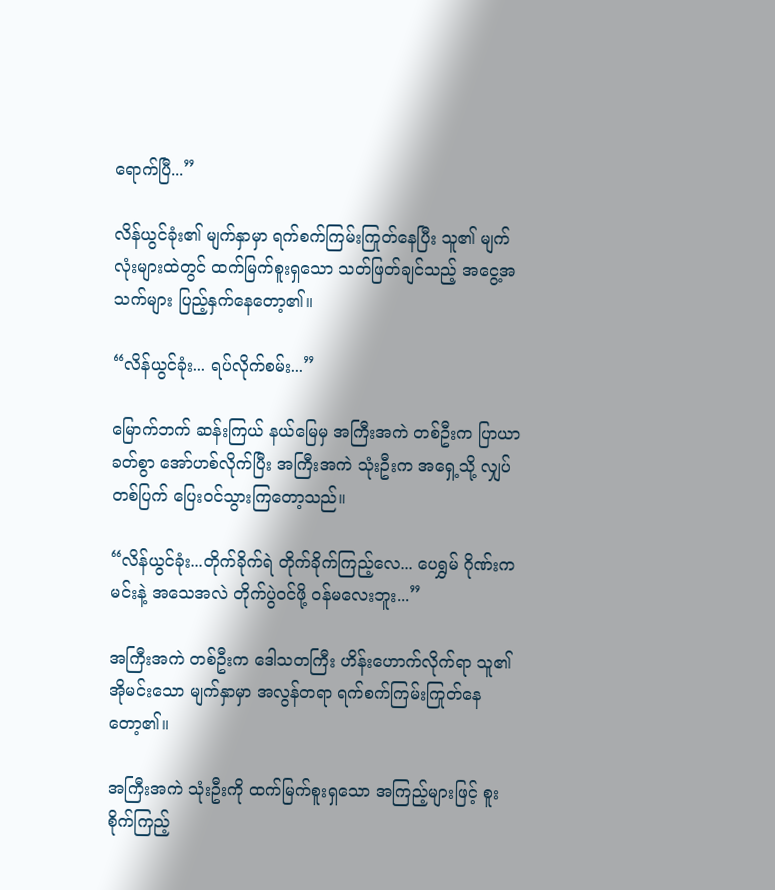ရောက်ပြီ...”

လိန်ယွင်ခုံး၏ မျက်နှာမှာ ရက်စက်ကြမ်းကြုတ်နေပြီး သူ၏ မျက်လုံးများထဲတွင် ထက်မြက်စူးရှသော သတ်ဖြတ်ချင်သည့် အငွေ့အသက်များ ပြည့်နှက်နေတော့၏။

“လိန်ယွင်ခုံး... ရပ်လိုက်စမ်း...”

မြောက်ဘက် ဆန်းကြယ် နယ်မြေမှ အကြီးအကဲ တစ်ဦးက ပြာယာခတ်စွာ အော်ဟစ်လိုက်ပြီး အကြီးအကဲ သုံးဦးက အရှေ့သို့ လျှပ်တစ်ပြက် ပြေးဝင်သွားကြတော့သည်။

“လိန်ယွင်ခုံး...တိုက်ခိုက်ရဲ တိုက်ခိုက်ကြည့်လေ... ပေရွှမ် ဂိုဏ်းက မင်းနဲ့ အသေအလဲ တိုက်ပွဲဝင်ဖို့ ဝန်မလေးဘူး...”

အကြီးအကဲ တစ်ဦးက ဒေါသတကြီး ဟိန်းဟောက်လိုက်ရာ သူ၏ အိုမင်းသော မျက်နှာမှာ အလွန်တရာ ရက်စက်ကြမ်းကြုတ်နေတော့၏။

အကြီးအကဲ သုံးဦးကို ထက်မြက်စူးရှသော အကြည့်များဖြင့် စူးစိုက်ကြည့်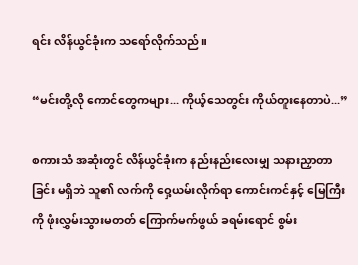ရင်း လိန်ယွင်ခုံးက သရော်လိုက်သည်။

“မင်းတို့လို ကောင်တွေကများ... ကိုယ့်သေတွင်း ကိုယ်တူးနေတာပဲ...”

စကားသံ အဆုံးတွင် လိန်ယွင်ခုံးက နည်းနည်းလေးမျှ သနားညှာတာခြင်း မရှိဘဲ သူ၏ လက်ကို ဝှေ့ယမ်းလိုက်ရာ ကောင်းကင်နှင့် မြေကြီးကို ဖုံးလွှမ်းသွားမတတ် ကြောက်မက်ဖွယ် ခရမ်းရောင် စွမ်း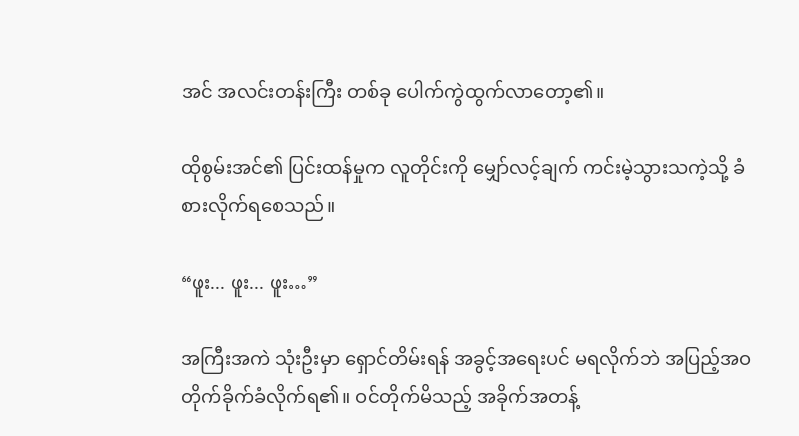အင် အလင်းတန်းကြီး တစ်ခု ပေါက်ကွဲထွက်လာတော့၏။

ထိုစွမ်းအင်၏ ပြင်းထန်မှုက လူတိုင်းကို မျှော်လင့်ချက် ကင်းမဲ့သွားသကဲ့သို့ ခံစားလိုက်ရစေသည်။

“ဖူး... ဖူး... ဖူး…”

အကြီးအကဲ သုံးဦးမှာ ရှောင်တိမ်းရန် အခွင့်အရေးပင် မရလိုက်ဘဲ အပြည့်အဝ တိုက်ခိုက်ခံလိုက်ရ၏။ ဝင်တိုက်မိသည့် အခိုက်အတန့်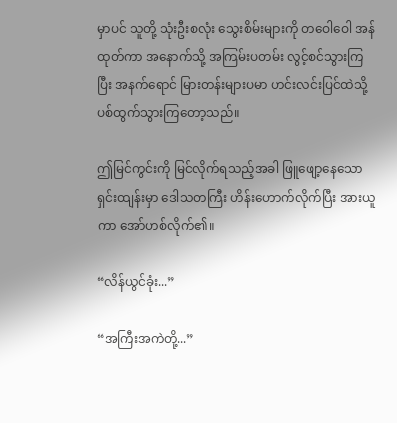မှာပင် သူတို့ သုံးဦးစလုံး သွေးစိမ်းများကို တဝေါဝေါ အန်ထုတ်ကာ အနောက်သို့ အကြမ်းပတမ်း လွင့်စင်သွားကြပြီး အနက်ရောင် မြားတန်းများပမာ ဟင်းလင်းပြင်ထဲသို့ ပစ်ထွက်သွားကြတော့သည်။

ဤမြင်ကွင်းကို မြင်လိုက်ရသည့်အခါ ဖြူဖျော့နေသော ရှင်းထျန်းမှာ ဒေါသတကြီး ဟိန်းဟောက်လိုက်ပြီး အားယူကာ အော်ဟစ်လိုက်၏။

“လိန်ယွင်ခုံး...”

“အကြီးအကဲတို့...”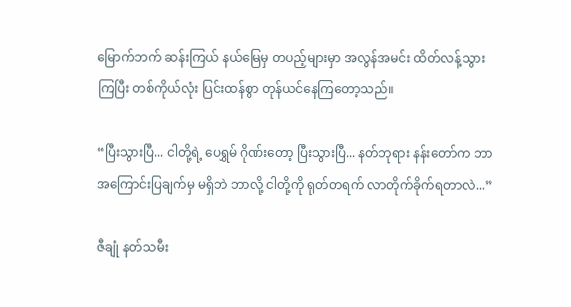မြောက်ဘက် ဆန်းကြယ် နယ်မြေမှ တပည့်များမှာ အလွန်အမင်း ထိတ်လန့်သွားကြပြီး တစ်ကိုယ်လုံး ပြင်းထန်စွာ တုန်ယင်နေကြတော့သည်။

“ပြီးသွားပြီ... ငါတို့ရဲ့ ပေရွှမ် ဂိုဏ်းတော့ ပြီးသွားပြီ... နတ်ဘုရား နန်းတော်က ဘာအကြောင်းပြချက်မှ မရှိဘဲ ဘာလို့ ငါတို့ကို ရုတ်တရက် လာတိုက်ခိုက်ရတာလဲ...”

ဇီချုံ နတ်သမီး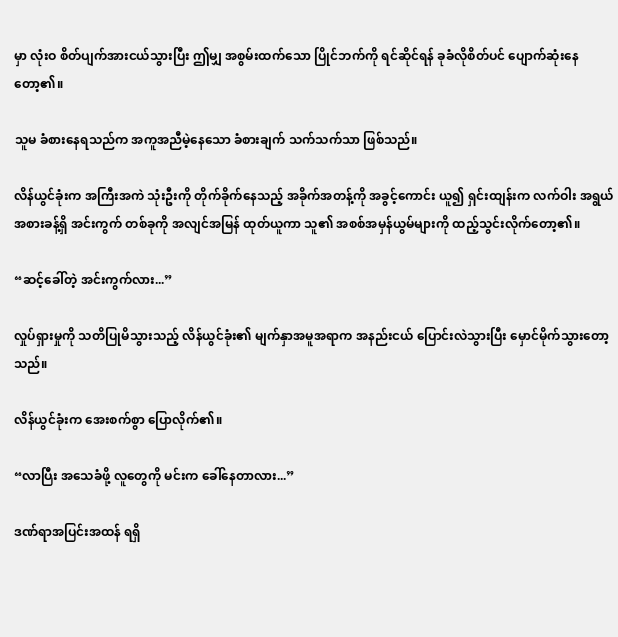မှာ လုံးဝ စိတ်ပျက်အားငယ်သွားပြီး ဤမျှ အစွမ်းထက်သော ပြိုင်ဘက်ကို ရင်ဆိုင်ရန် ခုခံလိုစိတ်ပင် ပျောက်ဆုံးနေတော့၏။

သူမ ခံစားနေရသည်က အကူအညီမဲ့နေသော ခံစားချက် သက်သက်သာ ဖြစ်သည်။

လိန်ယွင်ခုံးက အကြီးအကဲ သုံးဦးကို တိုက်ခိုက်နေသည့် အခိုက်အတန့်ကို အခွင့်ကောင်း ယူ၍ ရှင်းထျန်းက လက်ဝါး အရွယ်အစားခန့်ရှိ အင်းကွက် တစ်ခုကို အလျင်အမြန် ထုတ်ယူကာ သူ၏ အစစ်အမှန်ယွမ်များကို ထည့်သွင်းလိုက်တော့၏။

“ဆင့်ခေါ်တဲ့ အင်းကွက်လား...”

လှုပ်ရှားမှုကို သတိပြုမိသွားသည့် လိန်ယွင်ခုံး၏ မျက်နှာအမူအရာက အနည်းငယ် ပြောင်းလဲသွားပြီး မှောင်မိုက်သွားတော့သည်။

လိန်ယွင်ခုံးက အေးစက်စွာ ပြောလိုက်၏။

“လာပြီး အသေခံဖို့ လူတွေကို မင်းက ခေါ်နေတာလား...”

ဒဏ်ရာအပြင်းအထန် ရရှိ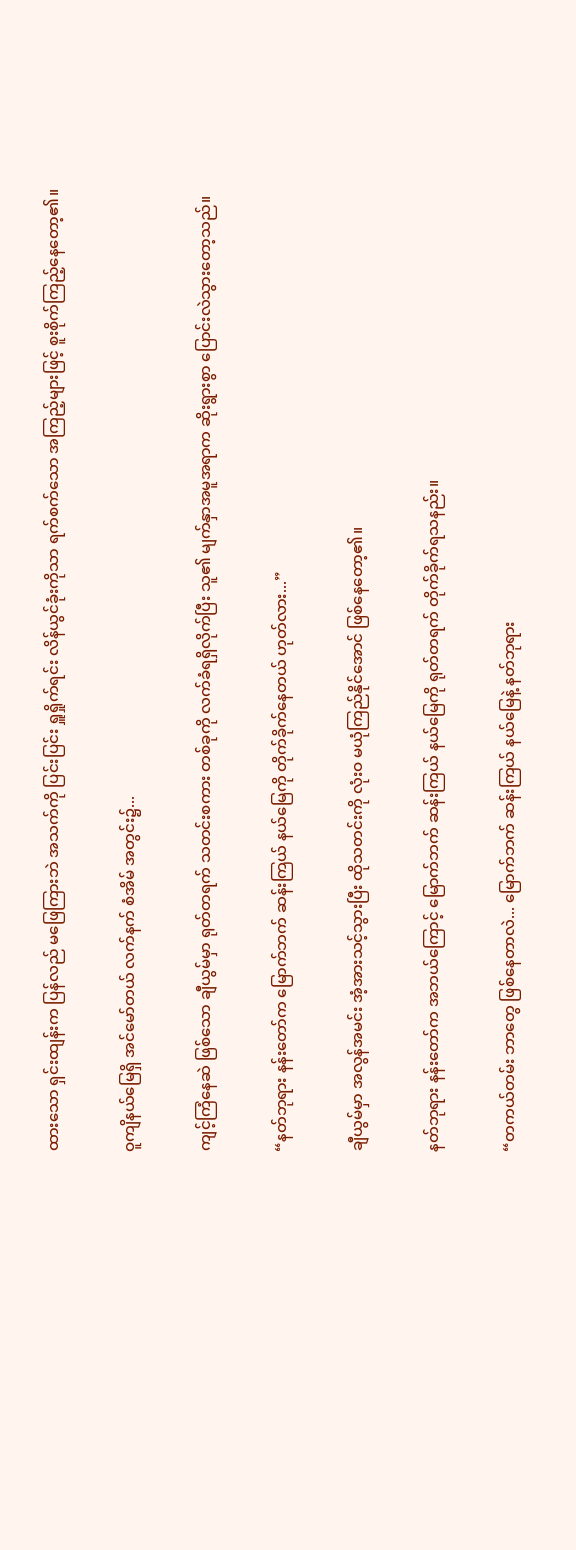ထားသော ရှင်းထျန်းက ပြန်လည် မဖြေကြားဘဲ အသက်ကို ပြင်းပြင်း ရှူရှိုက်ရင်း လိန်ယွင်ခုံးကိုသာ ရက်စက်သော အကြည့်များဖြင့် စူးစိုက်ကြည့်နေတော့၏။

ဝူကျိနယ်မြေရှိ အင်မော်တယ် လက်နက် စံအိမ် အတွင်း၌...

ကျင့်ကြံနေဆဲ ဖြစ်သော ချီယွမ်မှာ ရုတ်တရက် သတင်းစကား တစ်ခုကို လက်ခံရရှိလိုက်ပြီး သူ၏ မျက်နှာအမူအရာက ဆိုးရွားစွာ ပြောင်းလဲသွားတော့သည်။

“နတ်ဘုရား နန်းတော်က မြောက်ဘက် ဆန်းကြယ် နယ်မြေကို တိုက်ခိုက်နေတယ် ဟုတ်လား...”

ချီယွမ်မှာ အလွန်အမင်း အံ့အားသင့်သွားပြီး ထိုသတင်းကို လုံးဝ မယုံကြည်နိုင်အောင် ဖြစ်နေတော့၏။

နတ်ဘုရား နန်းတော်က အဘယ်ကြောင့် မြောက်ဘက် ဆန်းကြယ် နယ်မြေကို ရုတ်တရက် တိုက်ခိုက်ရသနည်း။

“တကယ်တမ်း ဘာတွေ ဖြစ်နေတာလဲ... မြောက်ဘက် ဆန်းကြယ် နယ်မြေနဲ့ နတ်ဘုရား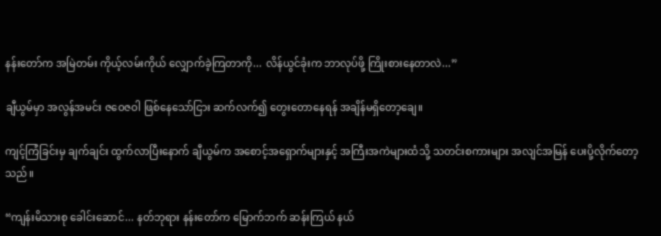နန်းတော်က အမြဲတမ်း ကိုယ့်လမ်းကိုယ် လျှောက်ခဲ့ကြတာကို... လိန်ယွင်ခုံးက ဘာလုပ်ဖို့ ကြိုးစားနေတာလဲ...”

ချီယွမ်မှာ အလွန်အမင်း ဇဝေဇဝါ ဖြစ်နေသော်ငြား ဆက်လက်၍ တွေးတောနေရန် အချိန်မရှိတော့ချေ။

ကျင့်ကြံခြင်းမှ ချက်ချင်း ထွက်လာပြီးနောက် ချီယွမ်က အစောင့်အရှောက်များနှင့် အကြီးအကဲများထံသို့ သတင်းစကားများ အလျင်အမြန် ပေးပို့လိုက်တော့သည်။

“ကျန်းမိသားစု ခေါင်းဆောင်... နတ်ဘုရား နန်းတော်က မြောက်ဘက် ဆန်းကြယ် နယ်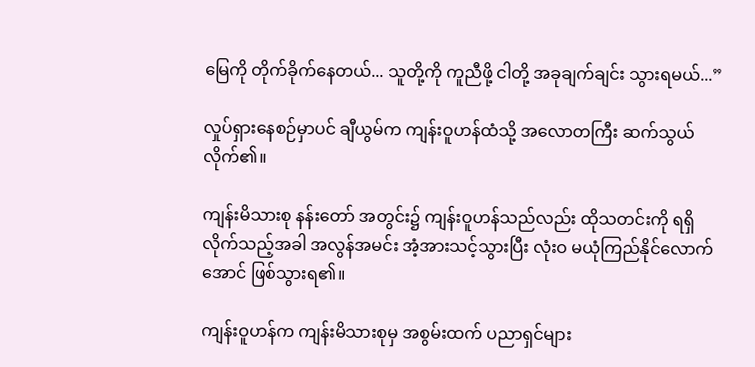မြေကို တိုက်ခိုက်နေတယ်... သူတို့ကို ကူညီဖို့ ငါတို့ အခုချက်ချင်း သွားရမယ်...”

လှုပ်ရှားနေစဉ်မှာပင် ချီယွမ်က ကျန်းဝူဟန်ထံသို့ အလောတကြီး ဆက်သွယ်လိုက်၏။

ကျန်းမိသားစု နန်းတော် အတွင်း၌ ကျန်းဝူဟန်သည်လည်း ထိုသတင်းကို ရရှိလိုက်သည့်အခါ အလွန်အမင်း အံ့အားသင့်သွားပြီး လုံးဝ မယုံကြည်နိုင်လောက်အောင် ဖြစ်သွားရ၏။

ကျန်းဝူဟန်က ကျန်းမိသားစုမှ အစွမ်းထက် ပညာရှင်များ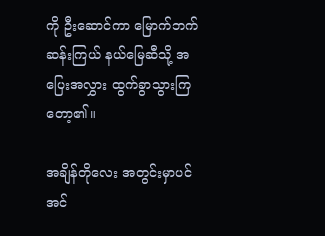ကို ဦးဆောင်ကာ မြောက်ဘက် ဆန်းကြယ် နယ်မြေဆီသို့ အပြေးအလွှား ထွက်ခွာသွားကြတော့၏။

အချိန်တိုလေး အတွင်းမှာပင် အင်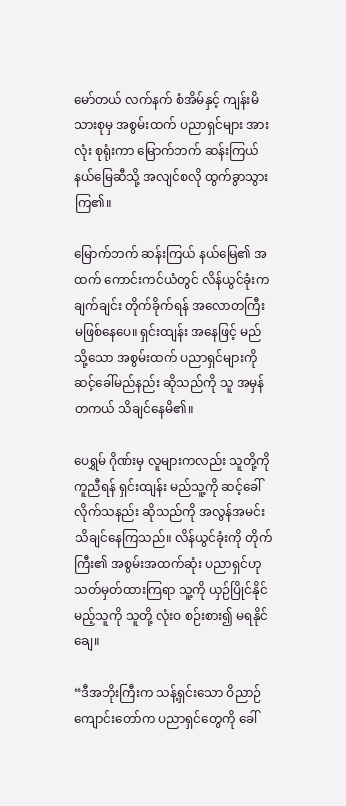မော်တယ် လက်နက် စံအိမ်နှင့် ကျန်းမိသားစုမှ အစွမ်းထက် ပညာရှင်များ အားလုံး စုရုံးကာ မြောက်ဘက် ဆန်းကြယ် နယ်မြေဆီသို့ အလျင်စလို ထွက်ခွာသွားကြ၏။

မြောက်ဘက် ဆန်းကြယ် နယ်မြေ၏ အထက် ကောင်းကင်ယံတွင် လိန်ယွင်ခုံးက ချက်ချင်း တိုက်ခိုက်ရန် အလောတကြီး မဖြစ်နေပေ။ ရှင်းထျန်း အနေဖြင့် မည်သို့သော အစွမ်းထက် ပညာရှင်များကို ဆင့်ခေါ်မည်နည်း ဆိုသည်ကို သူ အမှန်တကယ် သိချင်နေမိ၏။

ပေရွှမ် ဂိုဏ်းမှ လူများကလည်း သူတို့ကို ကူညီရန် ရှင်းထျန်း မည်သူ့ကို ဆင့်ခေါ်လိုက်သနည်း ဆိုသည်ကို အလွန်အမင်း သိချင်နေကြသည်။ လိန်ယွင်ခုံးကို တိုက်ကြီး၏ အစွမ်းအထက်ဆုံး ပညာရှင်ဟု သတ်မှတ်ထားကြရာ သူ့ကို ယှဉ်ပြိုင်နိုင်မည့်သူကို သူတို့ လုံးဝ စဉ်းစား၍ မရနိုင်ချေ။

“ဒီအဘိုးကြီးက သန့်ရှင်းသော ဝိညာဉ် ကျောင်းတော်က ပညာရှင်တွေကို ခေါ်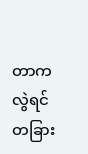တာကလွဲရင် တခြား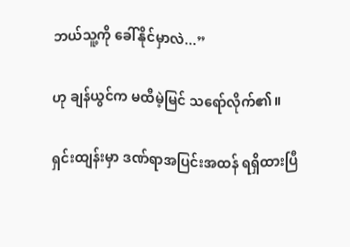ဘယ်သူ့ကို ခေါ်နိုင်မှာလဲ...”

ဟု ချန်ယွင်က မထီမဲ့မြင် သရော်လိုက်၏။

ရှင်းထျန်းမှာ ဒဏ်ရာအပြင်းအထန် ရရှိထားပြီ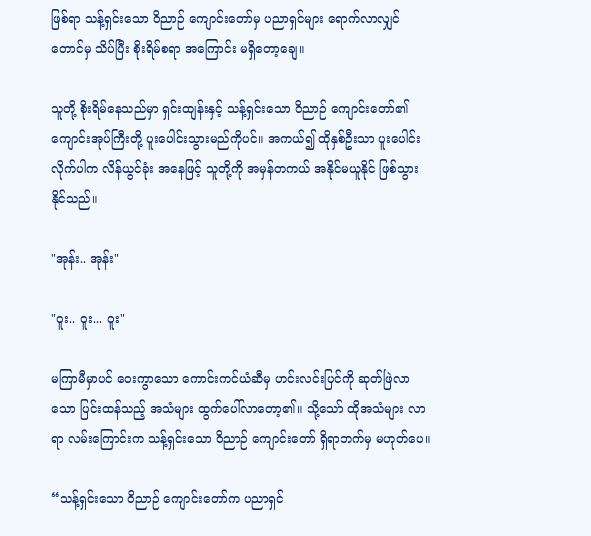ဖြစ်ရာ သန့်ရှင်းသော ဝိညာဉ် ကျောင်းတော်မှ ပညာရှင်များ ရောက်လာလျှင်တောင်မှ သိပ်ပြီး စိုးရိမ်စရာ အကြောင်း မရှိတော့ချေ။

သူတို့ စိုးရိမ်နေသည်မှာ ရှင်းထျန်းနှင့် သန့်ရှင်းသော ဝိညာဉ် ကျောင်းတော်၏ ကျောင်းအုပ်ကြီးတို့ ပူးပေါင်းသွားမည်ကိုပင်။ အကယ်၍ ထိုနှစ်ဦးသာ ပူးပေါင်းလိုက်ပါက လိန်ယွင်ခုံး အနေဖြင့် သူတို့ကို အမှန်တကယ် အနိုင်မယူနိုင် ဖြစ်သွားနိုင်သည်။

"အုန်း.. အုန်း"

"ဝူး.. ဝူး... ဝူး"

မကြာမီမှာပင် ဝေးကွာသော ကောင်းကင်ယံဆီမှ ဟင်းလင်းပြင်ကို ဆုတ်ဖြဲလာသော ပြင်းထန်သည့် အသံများ ထွက်ပေါ်လာတော့၏။ သို့သော် ထိုအသံများ လာရာ လမ်းကြောင်းက သန့်ရှင်းသော ဝိညာဉ် ကျောင်းတော် ရှိရာဘက်မှ မဟုတ်ပေ။

“သန့်ရှင်းသော ဝိညာဉ် ကျောင်းတော်က ပညာရှင်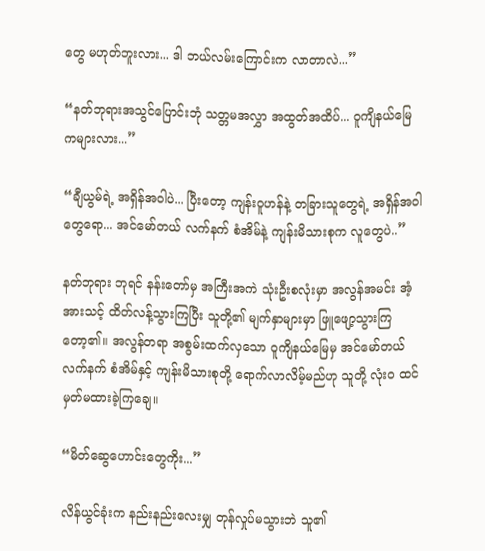တွေ မဟုတ်ဘူးလား... ဒါ ဘယ်လမ်းကြောင်းက လာတာလဲ...”

“နတ်ဘုရားအသွင်ပြောင်းဘုံ သတ္တမအလွှာ အထွတ်အထိပ်... ဝူကျိနယ်မြေ ကများလား...”

“ချီယွမ်ရဲ့ အရှိန်အဝါပဲ... ပြီးတော့ ကျန်းဝူဟန်နဲ့ တခြားသူတွေရဲ့ အရှိန်အဝါတွေရော... အင်မော်တယ် လက်နက် စံအိမ်နဲ့ ကျန်းမိသားစုက လူတွေပဲ..”

နတ်ဘုရား ဘုရင် နန်းတော်မှ အကြီးအကဲ သုံးဦးစလုံးမှာ အလွန်အမင်း အံ့အားသင့် ထိတ်လန့်သွားကြပြီး သူတို့၏ မျက်နှာများမှာ ဖြူဖျော့သွားကြတော့၏။ အလွန်တရာ အစွမ်းထက်လှသော ဝူကျိနယ်မြေမှ အင်မော်တယ် လက်နက် စံအိမ်နှင့် ကျန်းမိသားစုတို့ ရောက်လာလိမ့်မည်ဟု သူတို့ လုံးဝ ထင်မှတ်မထားခဲ့ကြချေ။

“မိတ်ဆွေဟောင်းတွေကိုး...”

လိန်ယွင်ခုံးက နည်းနည်းလေးမျှ တုန်လှုပ်မသွားဘဲ သူ၏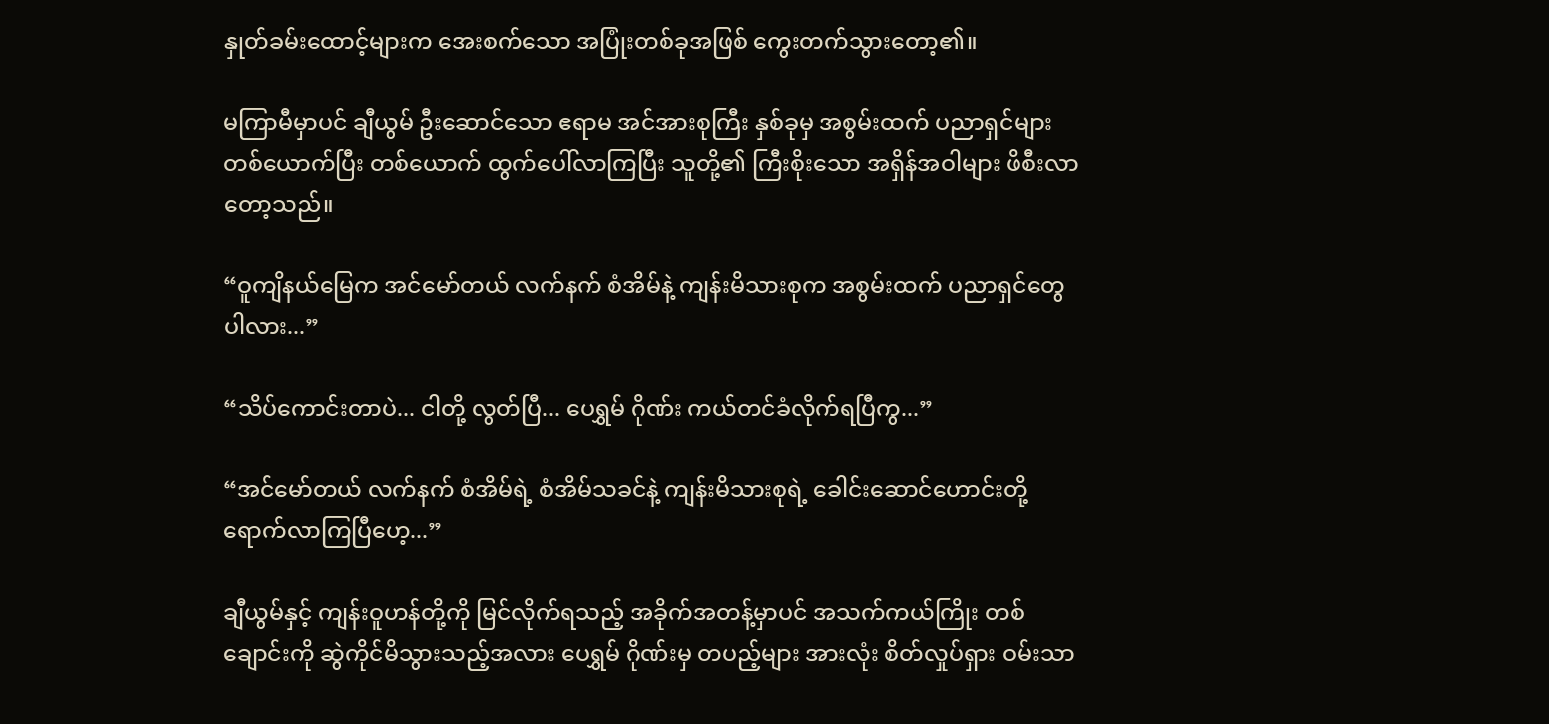နှုတ်ခမ်းထောင့်များက အေးစက်သော အပြုံးတစ်ခုအဖြစ် ကွေးတက်သွားတော့၏။

မကြာမီမှာပင် ချီယွမ် ဦးဆောင်သော ဧရာမ အင်အားစုကြီး နှစ်ခုမှ အစွမ်းထက် ပညာရှင်များ တစ်ယောက်ပြီး တစ်ယောက် ထွက်ပေါ်လာကြပြီး သူတို့၏ ကြီးစိုးသော အရှိန်အဝါများ ဖိစီးလာတော့သည်။

“ဝူကျိနယ်မြေက အင်မော်တယ် လက်နက် စံအိမ်နဲ့ ကျန်းမိသားစုက အစွမ်းထက် ပညာရှင်တွေပါလား...”

“သိပ်ကောင်းတာပဲ... ငါတို့ လွတ်ပြီ... ပေရွှမ် ဂိုဏ်း ကယ်တင်ခံလိုက်ရပြီကွ...”

“အင်မော်တယ် လက်နက် စံအိမ်ရဲ့ စံအိမ်သခင်နဲ့ ကျန်းမိသားစုရဲ့ ခေါင်းဆောင်ဟောင်းတို့ ရောက်လာကြပြီဟေ့...”

ချီယွမ်နှင့် ကျန်းဝူဟန်တို့ကို မြင်လိုက်ရသည့် အခိုက်အတန့်မှာပင် အသက်ကယ်ကြိုး တစ်ချောင်းကို ဆွဲကိုင်မိသွားသည့်အလား ပေရွှမ် ဂိုဏ်းမှ တပည့်များ အားလုံး စိတ်လှုပ်ရှား ဝမ်းသာ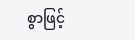စွာဖြင့်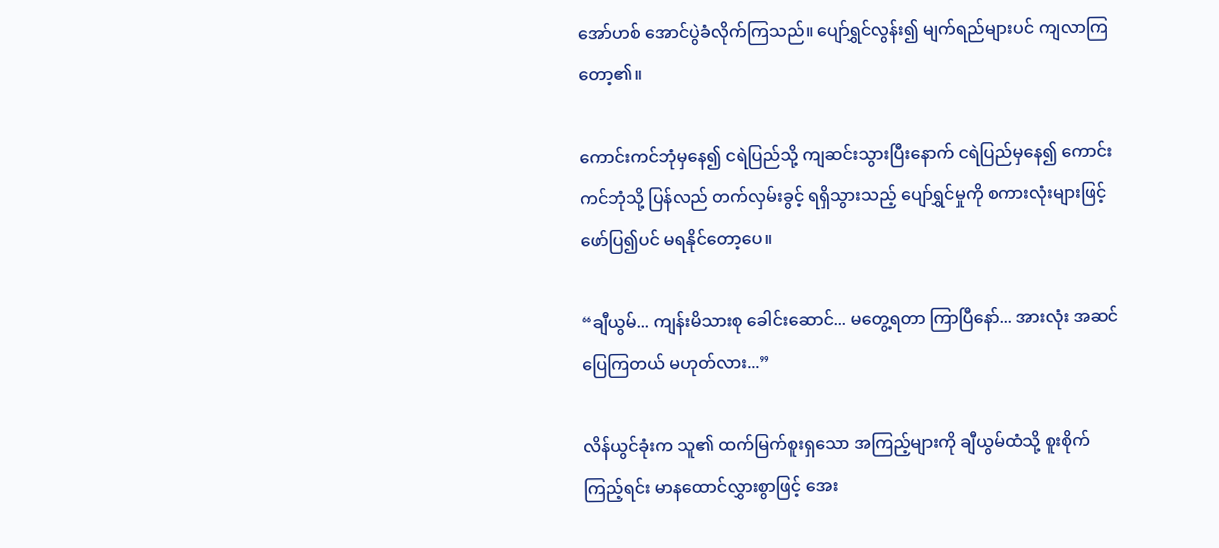အော်ဟစ် အောင်ပွဲခံလိုက်ကြသည်။ ပျော်ရွှင်လွန်း၍ မျက်ရည်များပင် ကျလာကြတော့၏။

ကောင်းကင်ဘုံမှနေ၍ ငရဲပြည်သို့ ကျဆင်းသွားပြီးနောက် ငရဲပြည်မှနေ၍ ကောင်းကင်ဘုံသို့ ပြန်လည် တက်လှမ်းခွင့် ရရှိသွားသည့် ပျော်ရွှင်မှုကို စကားလုံးများဖြင့် ဖော်ပြ၍ပင် မရနိုင်တော့ပေ။

“ချီယွမ်... ကျန်းမိသားစု ခေါင်းဆောင်... မတွေ့ရတာ ကြာပြီနော်... အားလုံး အဆင်ပြေကြတယ် မဟုတ်လား...”

လိန်ယွင်ခုံးက သူ၏ ထက်မြက်စူးရှသော အကြည့်များကို ချီယွမ်ထံသို့ စူးစိုက်ကြည့်ရင်း မာနထောင်လွှားစွာဖြင့် အေး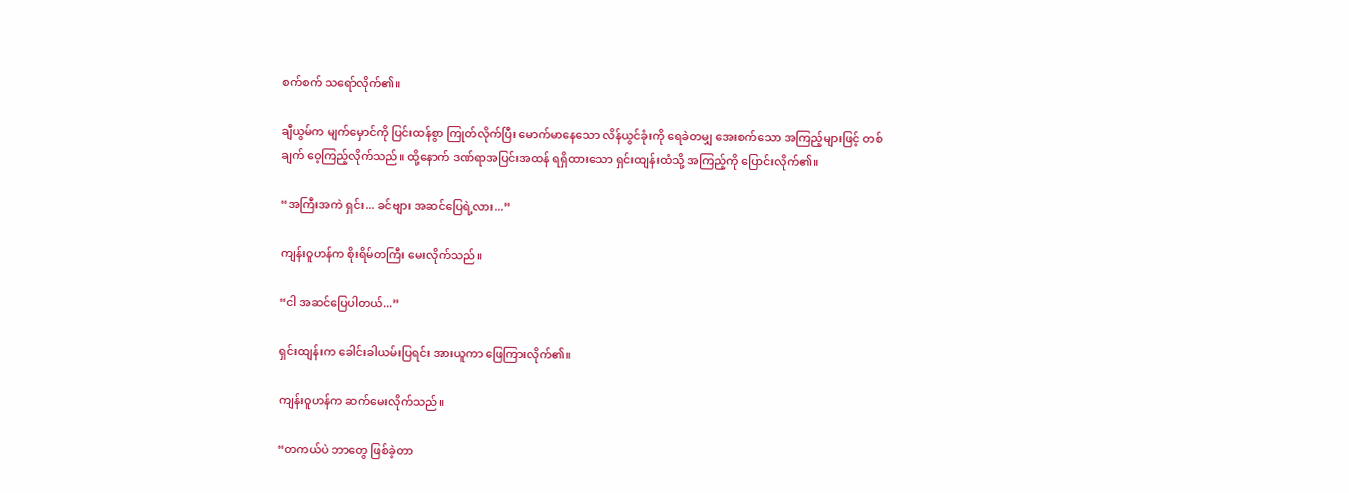စက်စက် သရော်လိုက်၏။

ချီယွမ်က မျက်မှောင်ကို ပြင်းထန်စွာ ကြုတ်လိုက်ပြီး မောက်မာနေသော လိန်ယွင်ခုံးကို ရေခဲတမျှ အေးစက်သော အကြည့်များဖြင့် တစ်ချက် ဝေ့ကြည့်လိုက်သည်။ ထို့နောက် ဒဏ်ရာအပြင်းအထန် ရရှိထားသော ရှင်းထျန်းထံသို့ အကြည့်ကို ပြောင်းလိုက်၏။

“အကြီးအကဲ ရှင်း... ခင်ဗျား အဆင်ပြေရဲ့လား...”

ကျန်းဝူဟန်က စိုးရိမ်တကြီး မေးလိုက်သည်။

“ငါ အဆင်ပြေပါတယ်...”

ရှင်းထျန်းက ခေါင်းခါယမ်းပြရင်း အားယူကာ ဖြေကြားလိုက်၏။

ကျန်းဝူဟန်က ဆက်မေးလိုက်သည်။

“တကယ်ပဲ ဘာတွေ ဖြစ်ခဲ့တာ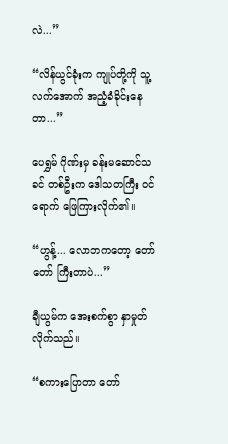လဲ...”

“လိန်ယွင်ခုံးက ကျုပ်တို့ကို သူ့လက်အောက် အညံ့ခံခိုင်းနေတာ...”

ပေရွှမ် ဂိုဏ်းမှ ခန်းမဆောင်သခင် တစ်ဦးက ဒေါသတကြီး ဝင်ရောက် ဖြေကြားလိုက်၏။

“ဟွန့်... လောဘကတော့ တော်တော် ကြီးတာပဲ...”

ချီယွမ်က အေးစက်စွာ နှာမှုတ်လိုက်သည်။

“စကားပြောတာ တော်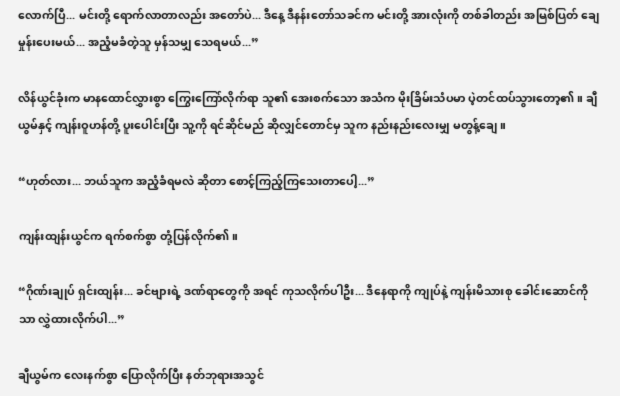လောက်ပြီ... မင်းတို့ ရောက်လာတာလည်း အတော်ပဲ... ဒီနေ့ ဒီနန်းတော်သခင်က မင်းတို့ အားလုံးကို တစ်ခါတည်း အမြစ်ပြတ် ချေမှုန်းပေးမယ်... အညံ့မခံတဲ့သူ မှန်သမျှ သေရမယ်...”

လိန်ယွင်ခုံးက မာနထောင်လွှားစွာ ကြွေးကြော်လိုက်ရာ သူ၏ အေးစက်သော အသံက မိုးခြိမ်းသံပမာ ပဲ့တင်ထပ်သွားတော့၏။ ချီယွမ်နှင့် ကျန်းဝူဟန်တို့ ပူးပေါင်းပြီး သူ့ကို ရင်ဆိုင်မည် ဆိုလျှင်တောင်မှ သူက နည်းနည်းလေးမျှ မတွန့်ချေ။

“ဟုတ်လား... ဘယ်သူက အညံ့ခံရမလဲ ဆိုတာ စောင့်ကြည့်ကြသေးတာပေါ့...”

ကျန်းထျန်းယွင်က ရက်စက်စွာ တုံ့ပြန်လိုက်၏။

“ဂိုဏ်းချုပ် ရှင်းထျန်း... ခင်ဗျားရဲ့ ဒဏ်ရာတွေကို အရင် ကုသလိုက်ပါဦး... ဒီနေရာကို ကျုပ်နဲ့ ကျန်းမိသားစု ခေါင်းဆောင်ကိုသာ လွှဲထားလိုက်ပါ...”

ချီယွမ်က လေးနက်စွာ ပြောလိုက်ပြီး နတ်ဘုရားအသွင်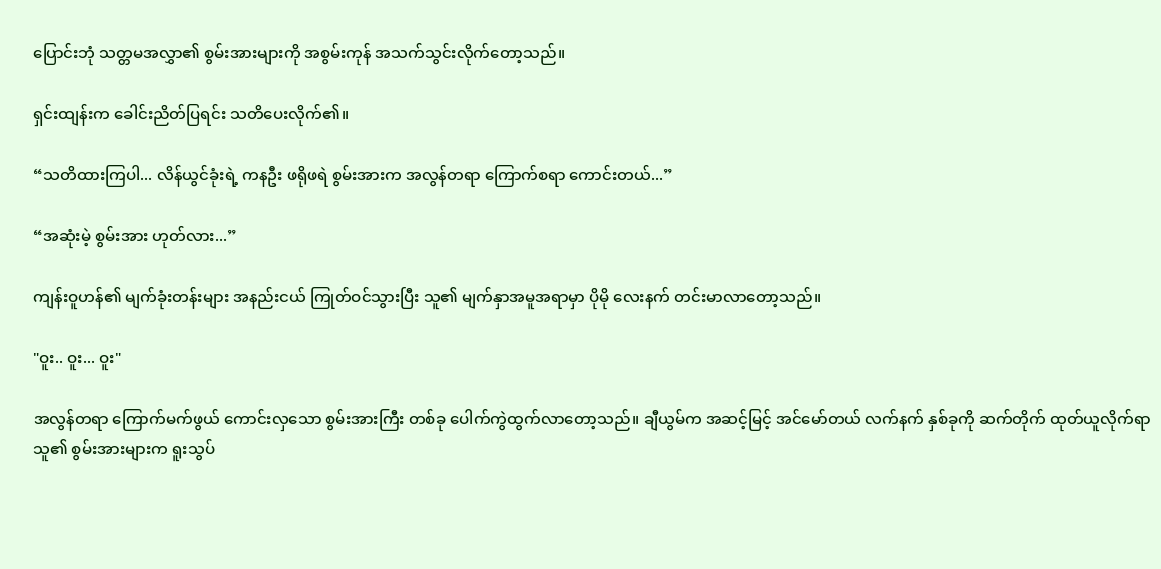ပြောင်းဘုံ သတ္တမအလွှာ၏ စွမ်းအားများကို အစွမ်းကုန် အသက်သွင်းလိုက်တော့သည်။

ရှင်းထျန်းက ခေါင်းညိတ်ပြရင်း သတိပေးလိုက်၏။

“သတိထားကြပါ... လိန်ယွင်ခုံးရဲ့ ကနဦး ဖရိုဖရဲ စွမ်းအားက အလွန်တရာ ကြောက်စရာ ကောင်းတယ်...”

“အဆုံးမဲ့ စွမ်းအား ဟုတ်လား...”

ကျန်းဝူဟန်၏ မျက်ခုံးတန်းများ အနည်းငယ် ကြုတ်ဝင်သွားပြီး သူ၏ မျက်နှာအမူအရာမှာ ပိုမို လေးနက် တင်းမာလာတော့သည်။

"ဝူး.. ဝူး... ဝူး"

အလွန်တရာ ကြောက်မက်ဖွယ် ကောင်းလှသော စွမ်းအားကြီး တစ်ခု ပေါက်ကွဲထွက်လာတော့သည်။ ချီယွမ်က အဆင့်မြင့် အင်မော်တယ် လက်နက် နှစ်ခုကို ဆက်တိုက် ထုတ်ယူလိုက်ရာ သူ၏ စွမ်းအားများက ရူးသွပ်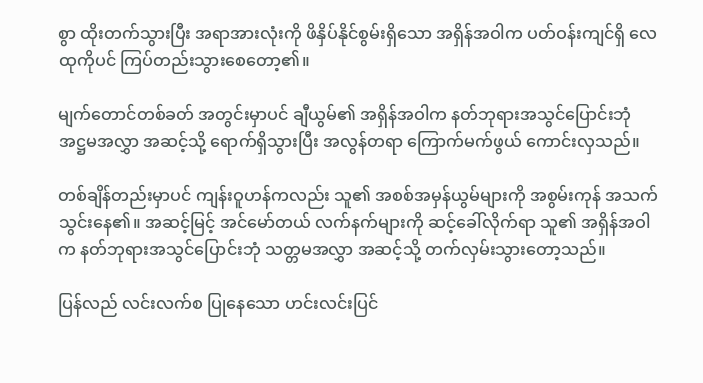စွာ ထိုးတက်သွားပြီး အရာအားလုံးကို ဖိနှိပ်နိုင်စွမ်းရှိသော အရှိန်အဝါက ပတ်ဝန်းကျင်ရှိ လေထုကိုပင် ကြပ်တည်းသွားစေတော့၏။

မျက်တောင်တစ်ခတ် အတွင်းမှာပင် ချီယွမ်၏ အရှိန်အဝါက နတ်ဘုရားအသွင်ပြောင်းဘုံ အဋ္ဌမအလွှာ အဆင့်သို့ ရောက်ရှိသွားပြီး အလွန်တရာ ကြောက်မက်ဖွယ် ကောင်းလှသည်။

တစ်ချိန်တည်းမှာပင် ကျန်းဝူဟန်ကလည်း သူ၏ အစစ်အမှန်ယွမ်များကို အစွမ်းကုန် အသက်သွင်းနေ၏။ အဆင့်မြင့် အင်မော်တယ် လက်နက်များကို ဆင့်ခေါ်လိုက်ရာ သူ၏ အရှိန်အဝါက နတ်ဘုရားအသွင်ပြောင်းဘုံ သတ္တမအလွှာ အဆင့်သို့ တက်လှမ်းသွားတော့သည်။

ပြန်လည် လင်းလက်စ ပြုနေသော ဟင်းလင်းပြင်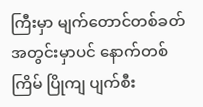ကြီးမှာ မျက်တောင်တစ်ခတ် အတွင်းမှာပင် နောက်တစ်ကြိမ် ပြိုကျ ပျက်စီး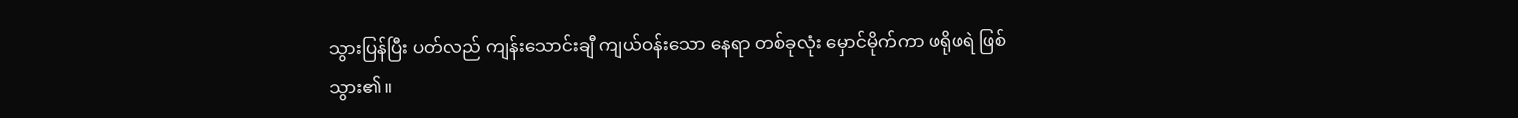သွားပြန်ပြီး ပတ်လည် ကျန်းသောင်းချီ ကျယ်ဝန်းသော နေရာ တစ်ခုလုံး မှောင်မိုက်ကာ ဖရိုဖရဲ ဖြစ်သွား၏။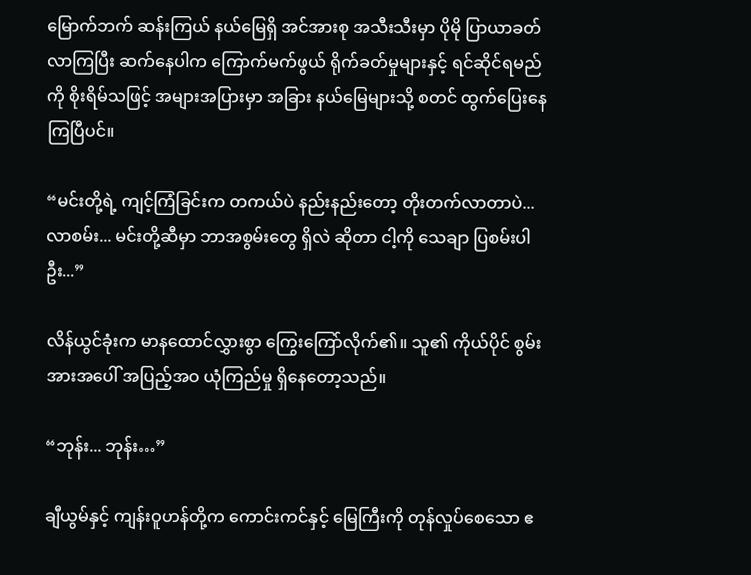မြောက်ဘက် ဆန်းကြယ် နယ်မြေရှိ အင်အားစု အသီးသီးမှာ ပိုမို ပြာယာခတ်လာကြပြီး ဆက်နေပါက ကြောက်မက်ဖွယ် ရိုက်ခတ်မှုများနှင့် ရင်ဆိုင်ရမည်ကို စိုးရိမ်သဖြင့် အများအပြားမှာ အခြား နယ်မြေများသို့ စတင် ထွက်ပြေးနေကြပြီပင်။

“မင်းတို့ရဲ့ ကျင့်ကြံခြင်းက တကယ်ပဲ နည်းနည်းတော့ တိုးတက်လာတာပဲ... လာစမ်း... မင်းတို့ဆီမှာ ဘာအစွမ်းတွေ ရှိလဲ ဆိုတာ ငါ့ကို သေချာ ပြစမ်းပါဦး...”

လိန်ယွင်ခုံးက မာနထောင်လွှားစွာ ကြွေးကြော်လိုက်၏။ သူ၏ ကိုယ်ပိုင် စွမ်းအားအပေါ် အပြည့်အဝ ယုံကြည်မှု ရှိနေတော့သည်။

“ဘုန်း... ဘုန်း…”

ချီယွမ်နှင့် ကျန်းဝူဟန်တို့က ကောင်းကင်နှင့် မြေကြီးကို တုန်လှုပ်စေသော ဧ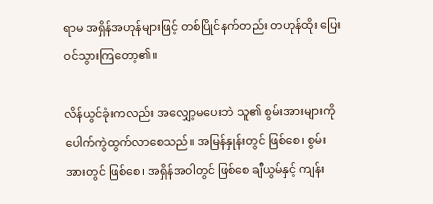ရာမ အရှိန်အဟုန်များဖြင့် တစ်ပြိုင်နက်တည်း တဟုန်ထိုး ပြေးဝင်သွားကြတော့၏။

လိန်ယွင်ခုံးကလည်း အလျှော့မပေးဘဲ သူ၏ စွမ်းအားများကို ပေါက်ကွဲထွက်လာစေသည်။ အမြန်နှုန်းတွင် ဖြစ်စေ၊ စွမ်းအားတွင် ဖြစ်စေ၊ အရှိန်အဝါတွင် ဖြစ်စေ ချီယွမ်နှင့် ကျန်း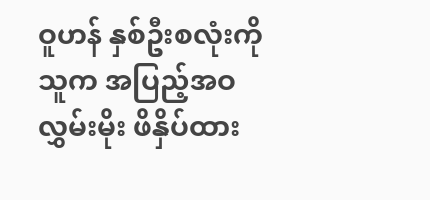ဝူဟန် နှစ်ဦးစလုံးကို သူက အပြည့်အဝ လွှမ်းမိုး ဖိနှိပ်ထား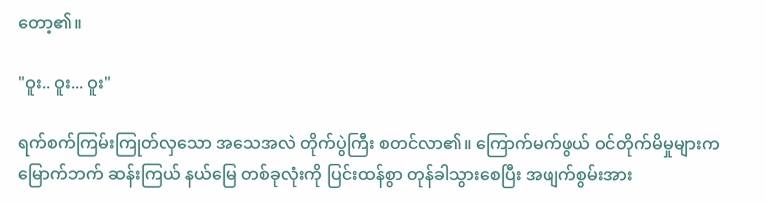တော့၏။

"ဝူး.. ဝူး... ဝူး"

ရက်စက်ကြမ်းကြုတ်လှသော အသေအလဲ တိုက်ပွဲကြီး စတင်လာ၏။ ကြောက်မက်ဖွယ် ဝင်တိုက်မိမှုများက မြောက်ဘက် ဆန်းကြယ် နယ်မြေ တစ်ခုလုံးကို ပြင်းထန်စွာ တုန်ခါသွားစေပြီး အဖျက်စွမ်းအား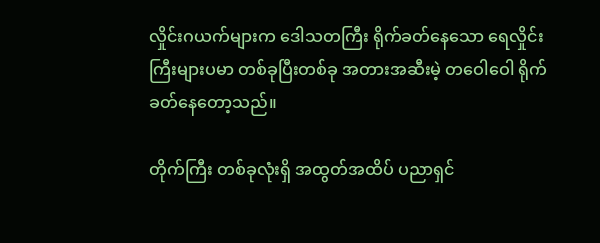လှိုင်းဂယက်များက ဒေါသတကြီး ရိုက်ခတ်နေသော ရေလှိုင်းကြီးများပမာ တစ်ခုပြီးတစ်ခု အတားအဆီးမဲ့ တဝေါဝေါ ရိုက်ခတ်နေတော့သည်။

တိုက်ကြီး တစ်ခုလုံးရှိ အထွတ်အထိပ် ပညာရှင်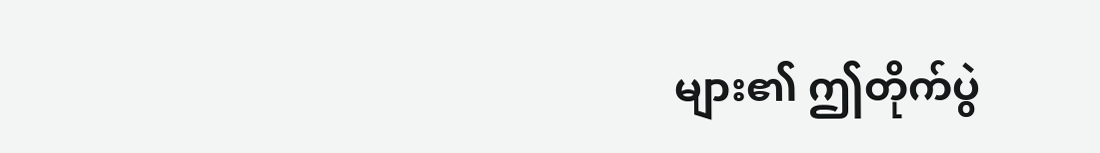များ၏ ဤတိုက်ပွဲ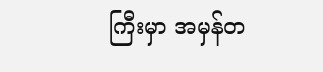ကြီးမှာ အမှန်တ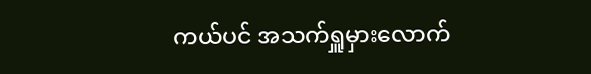ကယ်ပင် အသက်ရှူမှားလောက်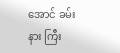အောင် ခမ်းနား ကြီး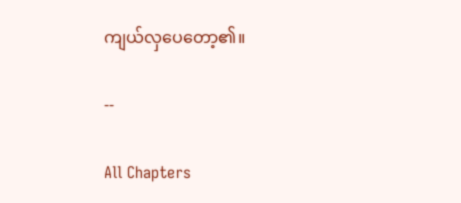ကျယ်လှပေတော့၏။

--

All Chapters